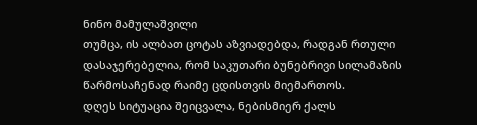ნინო მამულაშვილი
თუმცა, ის ალბათ ცოტას აზვიადებდა, რადგან რთული დასაჯერებელია, რომ საკუთარი ბუნებრივი სილამაზის წარმოსაჩენად რაიმე ცდისთვის მიემართოს.
დღეს სიტუაცია შეიცვალა, ნებისმიერ ქალს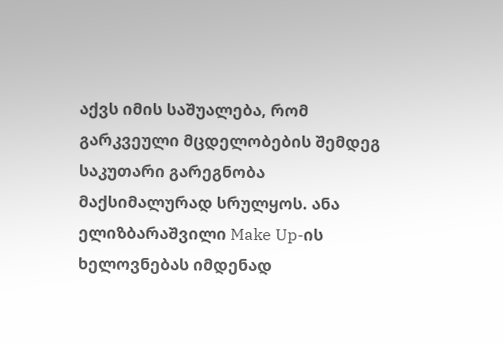აქვს იმის საშუალება, რომ გარკვეული მცდელობების შემდეგ საკუთარი გარეგნობა მაქსიმალურად სრულყოს. ანა ელიზბარაშვილი Make Up-ის ხელოვნებას იმდენად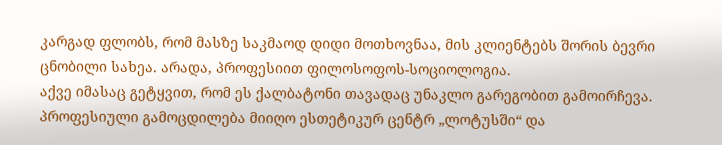კარგად ფლობს, რომ მასზე საკმაოდ დიდი მოთხოვნაა, მის კლიენტებს შორის ბევრი ცნობილი სახეა. არადა, პროფესიით ფილოსოფოს-სოციოლოგია.
აქვე იმასაც გეტყვით, რომ ეს ქალბატონი თავადაც უნაკლო გარეგობით გამოირჩევა. პროფესიული გამოცდილება მიიღო ესთეტიკურ ცენტრ „ლოტუსში“ და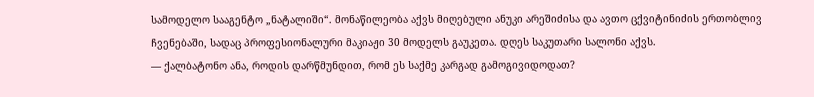სამოდელო სააგენტო „ნატალიში“. მონაწილეობა აქვს მიღებული ანუკი არეშიძისა და ავთო ცქვიტინიძის ერთობლივ ჩვენებაში, სადაც პროფესიონალური მაკიაჟი 30 მოდელს გაუკეთა. დღეს საკუთარი სალონი აქვს.
— ქალბატონო ანა, როდის დარწმუნდით, რომ ეს საქმე კარგად გამოგივიდოდათ?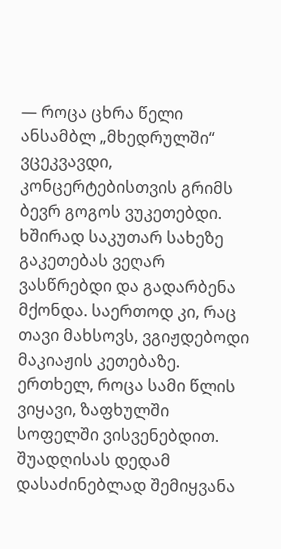— როცა ცხრა წელი ანსამბლ „მხედრულში“ ვცეკვავდი, კონცერტებისთვის გრიმს ბევრ გოგოს ვუკეთებდი. ხშირად საკუთარ სახეზე გაკეთებას ვეღარ ვასწრებდი და გადარბენა მქონდა. საერთოდ კი, რაც თავი მახსოვს, ვგიჟდებოდი მაკიაჟის კეთებაზე.
ერთხელ, როცა სამი წლის ვიყავი, ზაფხულში სოფელში ვისვენებდით. შუადღისას დედამ დასაძინებლად შემიყვანა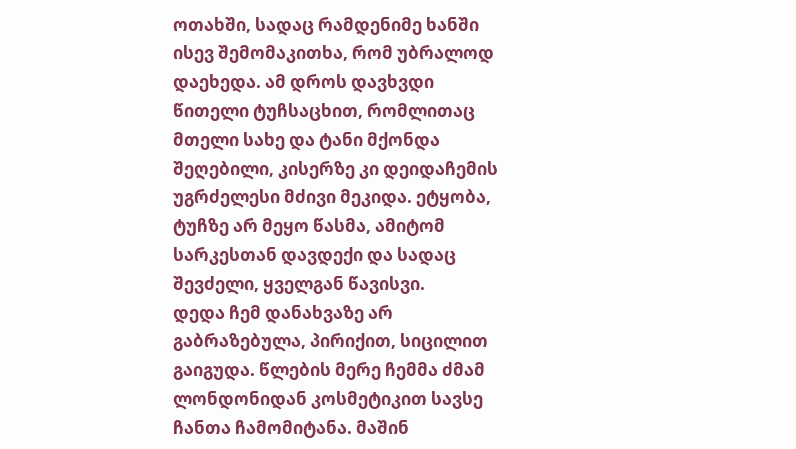ოთახში, სადაც რამდენიმე ხანში ისევ შემომაკითხა, რომ უბრალოდ დაეხედა. ამ დროს დავხვდი წითელი ტუჩსაცხით, რომლითაც მთელი სახე და ტანი მქონდა შეღებილი, კისერზე კი დეიდაჩემის უგრძელესი მძივი მეკიდა. ეტყობა, ტუჩზე არ მეყო წასმა, ამიტომ სარკესთან დავდექი და სადაც შევძელი, ყველგან წავისვი.
დედა ჩემ დანახვაზე არ გაბრაზებულა, პირიქით, სიცილით გაიგუდა. წლების მერე ჩემმა ძმამ ლონდონიდან კოსმეტიკით სავსე ჩანთა ჩამომიტანა. მაშინ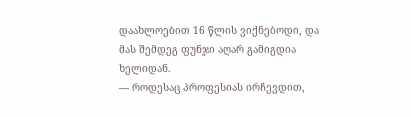დაახლოებით 16 წლის ვიქნებოდი, და მას შემდეგ ფუნჯი აღარ გამიგდია ხელიდან.
— როდესაც პროფესიას ირჩევდით,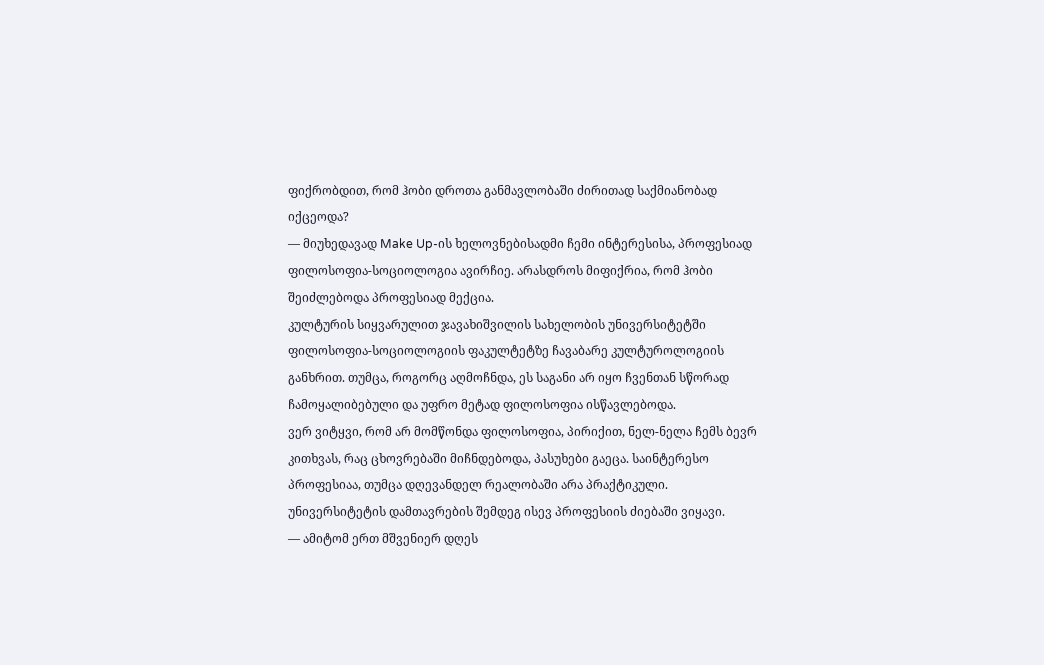ფიქრობდით, რომ ჰობი დროთა განმავლობაში ძირითად საქმიანობად იქცეოდა?
— მიუხედავად Make Up-ის ხელოვნებისადმი ჩემი ინტერესისა, პროფესიად ფილოსოფია-სოციოლოგია ავირჩიე. არასდროს მიფიქრია, რომ ჰობი შეიძლებოდა პროფესიად მექცია.
კულტურის სიყვარულით ჯავახიშვილის სახელობის უნივერსიტეტში ფილოსოფია-სოციოლოგიის ფაკულტეტზე ჩავაბარე კულტუროლოგიის განხრით. თუმცა, როგორც აღმოჩნდა, ეს საგანი არ იყო ჩვენთან სწორად ჩამოყალიბებული და უფრო მეტად ფილოსოფია ისწავლებოდა.
ვერ ვიტყვი, რომ არ მომწონდა ფილოსოფია, პირიქით, ნელ-ნელა ჩემს ბევრ კითხვას, რაც ცხოვრებაში მიჩნდებოდა, პასუხები გაეცა. საინტერესო პროფესიაა, თუმცა დღევანდელ რეალობაში არა პრაქტიკული. უნივერსიტეტის დამთავრების შემდეგ ისევ პროფესიის ძიებაში ვიყავი.
— ამიტომ ერთ მშვენიერ დღეს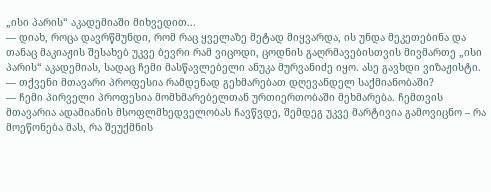„ისი პარის“ აკადემიაში მიხვედით...
— დიახ, როცა დავრწმუნდი, რომ რაც ყველაზე მეტად მიყვარდა, ის უნდა მეკეთებინა და თანაც მაკიაჟის შესახებ უკვე ბევრი რამ ვიცოდი, ცოდნის გაღრმავებისთვის მივმართე „ისი პარის“ აკადემიას, სადაც ჩემი მასწავლებელი ანუკა მურვანიძე იყო. ასე გავხდი ვიზაჟისტი.
— თქვენი მთავარი პროფესია რამდენად გეხმარებათ დღევანდელ საქმიანობაში?
— ჩემი პირველი პროფესია მომხმარებელთან ურთიერთობაში მეხმარება. ჩემთვის მთავარია ადამიანის მსოფლმხედველობას ჩავწვდე, შემდეგ უკვე მარტივია გამოვიცნო – რა მოეწონება მას, რა შეუქმნის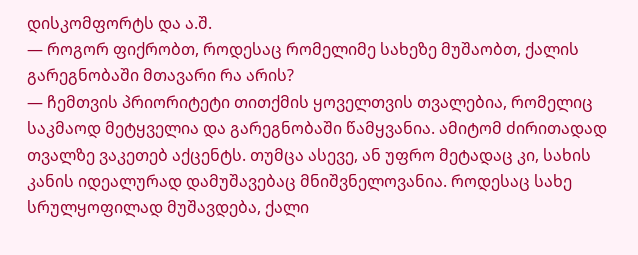დისკომფორტს და ა.შ.
— როგორ ფიქრობთ, როდესაც რომელიმე სახეზე მუშაობთ, ქალის გარეგნობაში მთავარი რა არის?
— ჩემთვის პრიორიტეტი თითქმის ყოველთვის თვალებია, რომელიც საკმაოდ მეტყველია და გარეგნობაში წამყვანია. ამიტომ ძირითადად თვალზე ვაკეთებ აქცენტს. თუმცა ასევე, ან უფრო მეტადაც კი, სახის კანის იდეალურად დამუშავებაც მნიშვნელოვანია. როდესაც სახე სრულყოფილად მუშავდება, ქალი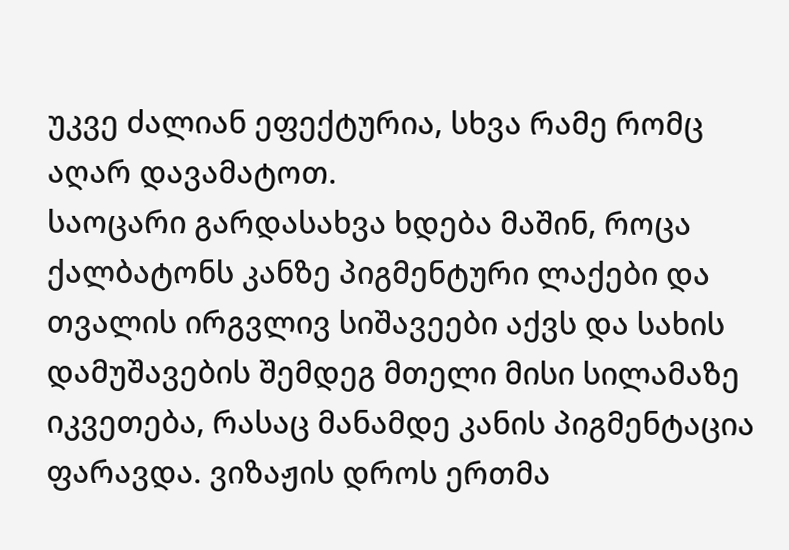უკვე ძალიან ეფექტურია, სხვა რამე რომც აღარ დავამატოთ.
საოცარი გარდასახვა ხდება მაშინ, როცა ქალბატონს კანზე პიგმენტური ლაქები და თვალის ირგვლივ სიშავეები აქვს და სახის დამუშავების შემდეგ მთელი მისი სილამაზე იკვეთება, რასაც მანამდე კანის პიგმენტაცია ფარავდა. ვიზაჟის დროს ერთმა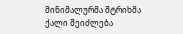მინიმალურმა შტრიხმა ქალი შეიძლება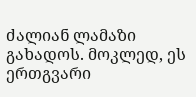ძალიან ლამაზი გახადოს. მოკლედ, ეს ერთგვარი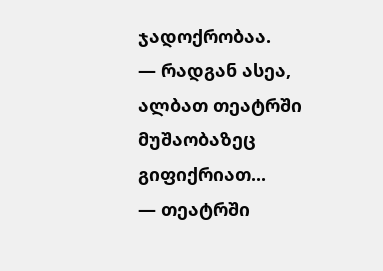ჯადოქრობაა.
— რადგან ასეა, ალბათ თეატრში მუშაობაზეც გიფიქრიათ...
— თეატრში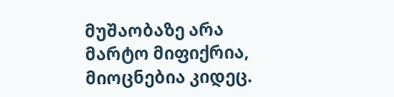მუშაობაზე არა მარტო მიფიქრია, მიოცნებია კიდეც.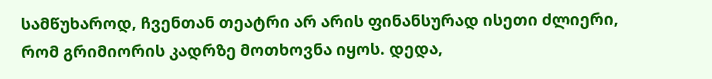სამწუხაროდ, ჩვენთან თეატრი არ არის ფინანსურად ისეთი ძლიერი, რომ გრიმიორის კადრზე მოთხოვნა იყოს. დედა,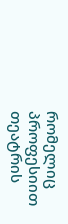რომელიც პროფესიით თეატრის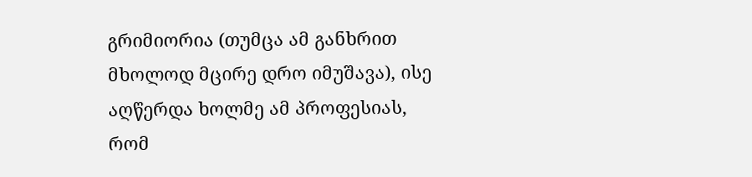გრიმიორია (თუმცა ამ განხრით მხოლოდ მცირე დრო იმუშავა), ისე აღწერდა ხოლმე ამ პროფესიას, რომ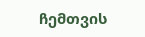ჩემთვის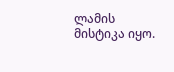ლამის მისტიკა იყო.